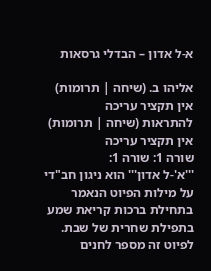א-ל אדון – הבדלי גרסאות

אליהו ב. (שיחה | תרומות)
אין תקציר עריכה
להתראות (שיחה | תרומות)
אין תקציר עריכה
שורה 1: שורה 1:
'''א'-ל אדון''' הוא ניגון חב"די על מילות הפיוט הנאמר בתחילת ברכות קריאת שמע בתפילת שחרית של שבת. לפיוט זה מספר לחנים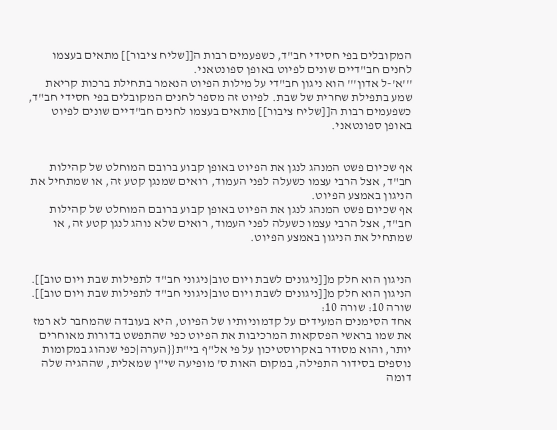המקובלים בפי חסידי חב"ד, כשפעמים רבות ה[[שליח ציבור]] מתאים בעצמו לחנים חב"דיים שונים לפיוט באופן ספונטאני.
'''א'-ל אדון''' הוא ניגון חב"די על מילות הפיוט הנאמר בתחילת ברכות קריאת שמע בתפילת שחרית של שבת. לפיוט זה מספר לחנים המקובלים בפי חסידי חב"ד, כשפעמים רבות ה[[שליח ציבור]] מתאים בעצמו לחנים חב"דיים שונים לפיוט באופן ספונטאני.


אף שכיום פשט המנהג לנגן את הפיוט באופן קבוע ברובם המוחלט של קהילות חב"ד, אצל הרבי עצמו כשעלה לפני העמוד, רואים שמנגן קטע זה, או שמתחיל את הניגון באמצע הפיוט.
אף שכיום פשט המנהג לנגן את הפיוט באופן קבוע ברובם המוחלט של קהילות חב"ד, אצל הרבי עצמו כשעלה לפני העמוד, רואים שלא נוהג לנגן קטע זה, או שמתחיל את הניגון באמצע הפיוט.


הניגון הוא חלק מ[[ניגונים לשבת ויום טוב|ניגוני חב"ד לתפילות שבת ויום טוב]].
הניגון הוא חלק מ[[ניגונים לשבת ויום טוב|ניגוני חב"ד לתפילות שבת ויום טוב]].
שורה 10: שורה 10:
אחד הסימנים המעידים על קדמוניותיו של הפיוט, היא בעובדה שהמחבר לא רמז את שמו בראשי הפסקאות המרכיבות את הפיוט כפי שהתפשט בדורות מאוחרים יותר, והוא מסודר באקרוסטיכון על פי אל"ף בי"ת{{הערה|כפי שנהוג במקומות נוספים בסידור התפילה, במקום האות ס' מופיעה שי"ן שמאלית, שההגיה שלה דומה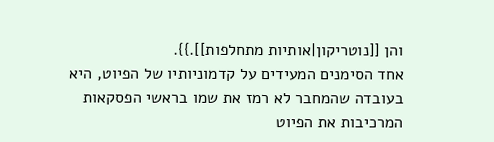והן [[נוטריקון|אותיות מתחלפות]].}}.
אחד הסימנים המעידים על קדמוניותיו של הפיוט, היא בעובדה שהמחבר לא רמז את שמו בראשי הפסקאות המרכיבות את הפיוט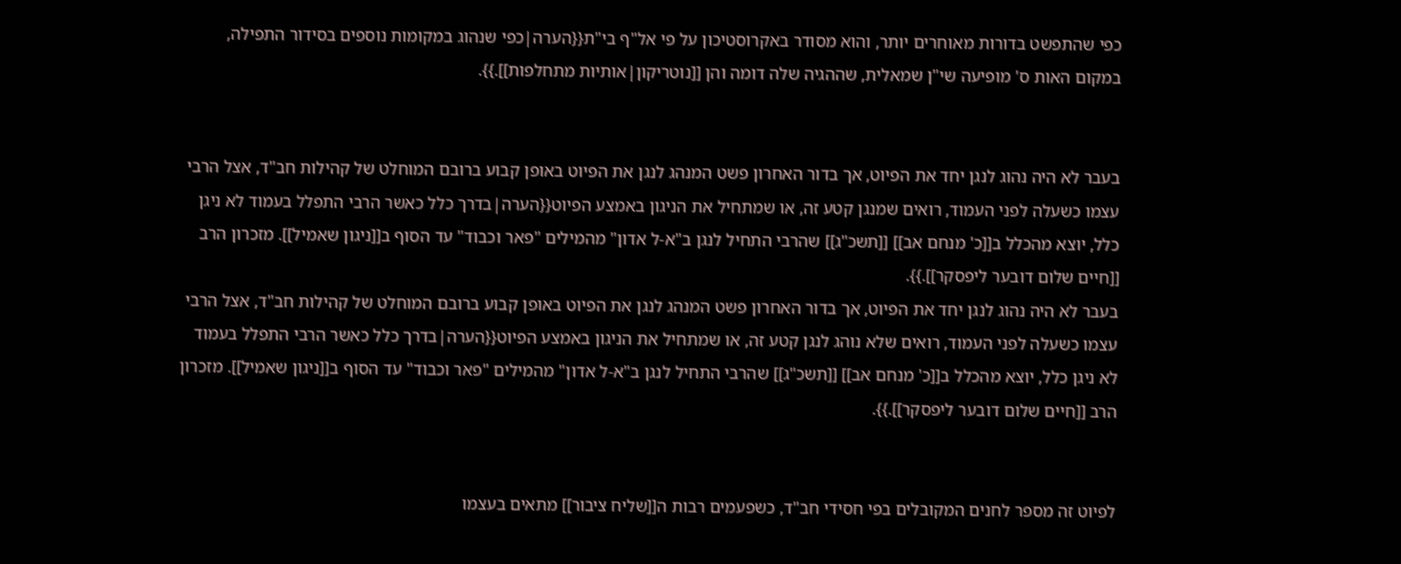כפי שהתפשט בדורות מאוחרים יותר, והוא מסודר באקרוסטיכון על פי אל"ף בי"ת{{הערה|כפי שנהוג במקומות נוספים בסידור התפילה, במקום האות ס' מופיעה שי"ן שמאלית, שההגיה שלה דומה והן [[נוטריקון|אותיות מתחלפות]].}}.


בעבר לא היה נהוג לנגן יחד את הפיוט, אך בדור האחרון פשט המנהג לנגן את הפיוט באופן קבוע ברובם המוחלט של קהילות חב"ד, אצל הרבי עצמו כשעלה לפני העמוד, רואים שמנגן קטע זה, או שמתחיל את הניגון באמצע הפיוט{{הערה|בדרך כלל כאשר הרבי התפלל בעמוד לא ניגן כלל, יוצא מהכלל ב[[כ' מנחם אב]] [[תשכ"ג]] שהרבי התחיל לנגן ב"א-ל אדון" מהמילים "פאר וכבוד" עד הסוף ב[[ניגון שאמיל]]. מזכרון הרב [[חיים שלום דובער ליפסקר]].}}.
בעבר לא היה נהוג לנגן יחד את הפיוט, אך בדור האחרון פשט המנהג לנגן את הפיוט באופן קבוע ברובם המוחלט של קהילות חב"ד, אצל הרבי עצמו כשעלה לפני העמוד, רואים שלא נוהג לנגן קטע זה, או שמתחיל את הניגון באמצע הפיוט{{הערה|בדרך כלל כאשר הרבי התפלל בעמוד לא ניגן כלל, יוצא מהכלל ב[[כ' מנחם אב]] [[תשכ"ג]] שהרבי התחיל לנגן ב"א-ל אדון" מהמילים "פאר וכבוד" עד הסוף ב[[ניגון שאמיל]]. מזכרון הרב [[חיים שלום דובער ליפסקר]].}}.


לפיוט זה מספר לחנים המקובלים בפי חסידי חב"ד, כשפעמים רבות ה[[שליח ציבור]] מתאים בעצמו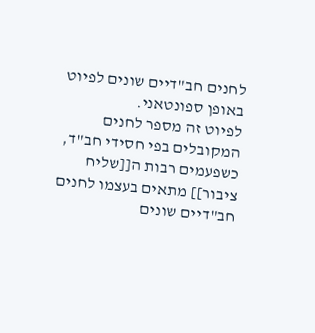לחנים חב"דיים שונים לפיוט באופן ספונטאני.
לפיוט זה מספר לחנים המקובלים בפי חסידי חב"ד, כשפעמים רבות ה[[שליח ציבור]] מתאים בעצמו לחנים חב"דיים שונים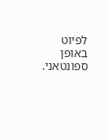לפיוט באופן ספונטאני.